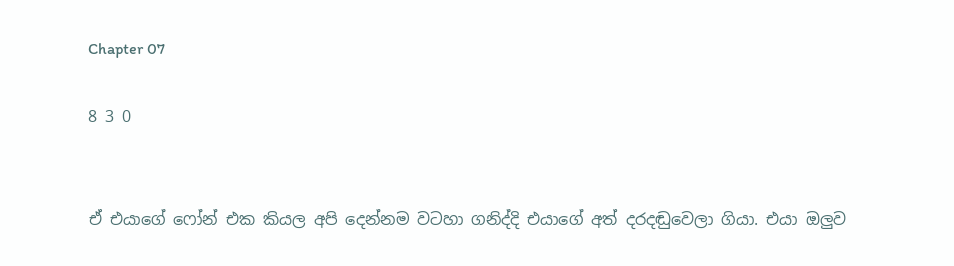Chapter 07

8 3 0


ඒ එයාගේ ෆෝන් එක කියල අපි දෙන්නම වටහා ගනිද්දි එයාගේ අත් දරදඬුවෙලා ගියා. එයා ඔලුව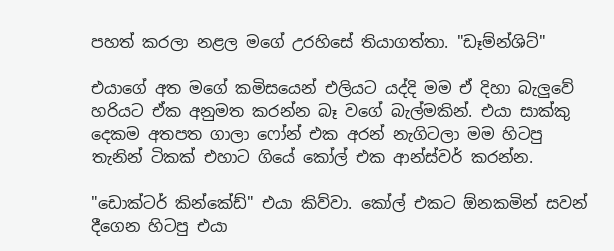පහත් කරලා නළල මගේ උරහිසේ තියාගත්තා. "ඩෑම්න්ශිට්"

එයාගේ අත මගේ කමිසයෙන් එලියට යද්දි මම ඒ දිහා බැලුවේ හරියට ඒක අනුමත කරන්න බෑ වගේ බැල්මකින්. එයා සාක්කු දෙකම අතපත ගාලා ෆෝන් එක අරන් නැගිටලා මම හිටපු තැනින් ටිකක් එහාට ගියේ කෝල් එක ආන්ස්වර් කරන්න.

"ඩොක්ටර් කින්කේඩ්" එයා කිව්වා. කෝල් එකට ඕනකමින් සවන් දීගෙන හිටපු එයා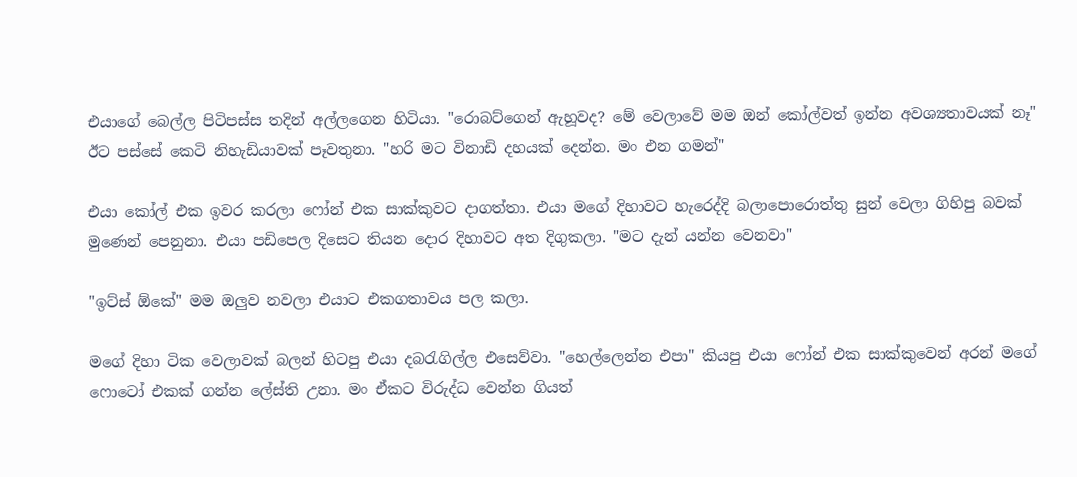එයාගේ බෙල්ල පිටිපස්ස තදින් අල්ලගෙන හිටියා. "රොබට්ගෙන් ඇහූවද? මේ වෙලාවේ මම ඔන් කෝල්වත් ඉන්න අවශ්‍යතාවයක් නෑ" ඊට පස්සේ කෙටි නිහැඩියාවක් පෑවතුනා. "හරි මට විනාඩි දහයක් දෙන්න. මං එන ගමන්"

එයා කෝල් එක ඉවර කරලා ෆෝන් එක සාක්කුවට දාගත්තා. එයා මගේ දිහාවට හැරෙද්දි බලාපොරොත්තු සුන් වෙලා ගිහිපු බවක් මුණෙන් පෙනුනා. එයා පඩිපෙල දිසෙට තියන දොර දිහාවට අත දිගුකලා. "මට දැන් යන්න වෙනවා"

"ඉට්ස් ඕකේ" මම ඔලුව නවලා එයාට එකගතාවය පල කලා.

මගේ දිහා ටික වෙලාවක් බලන් හිටපු එයා දබරැගිල්ල එසෙව්වා. "හෙල්ලෙන්න එපා" කියපු එයා ෆෝන් එක සාක්කුවෙන් අරන් මගේ ෆොටෝ එකක් ගන්න ලේස්ති උනා. මං ඒකට විරුද්ධ වෙන්න ගියත්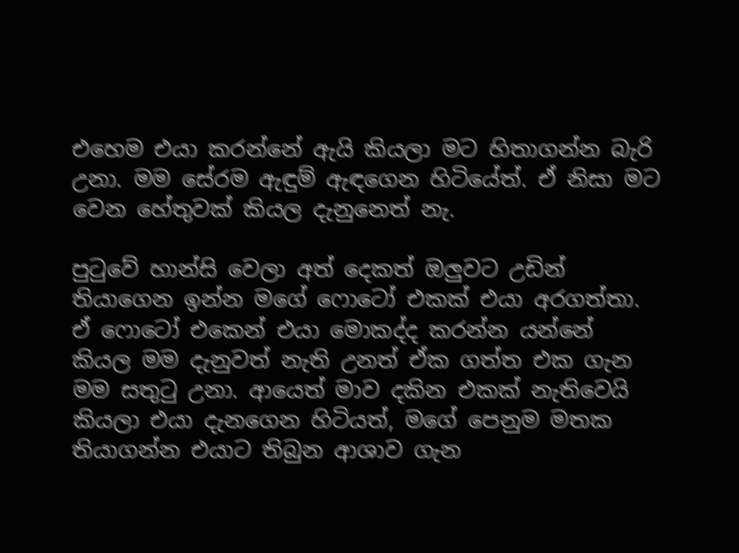එහෙම එයා කරන්නේ ඇයි කියලා මට හිතාගන්න බැරි උනා. මම සේරම ඇඳුම් ඇඳගෙන හිටියේත්. ඒ නිසා මට වෙන හේතුවක් කියල දැනුනෙත් නැ.

පුටුවේ හාන්සි වෙලා අත් දෙකත් ඔලුවට උඩින් තියාගෙන ඉන්න මගේ ෆොටෝ එකක් එයා අරගත්තා. ඒ ෆොටෝ එකෙන් එයා මොකද්ද කරන්න යන්නේ කියල මම දැනුවත් නැති උනත් ඒක ගත්ත එක ගැන මම සතුටු උනා. ආයෙත් මාව දකින එකක් නැතිවෙයි කියලා එයා දැනගෙන හිටියත්, මගේ පෙනුම මතක තියාගන්න එයාට තිබුන ආශාව ගැන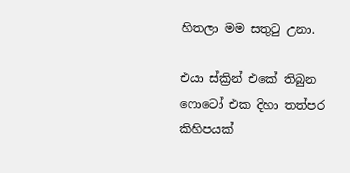හිතලා මම සතුටු උනා.

එයා ස්ක්‍රින් එකේ තිබුන ෆොටෝ එක දිහා තත්පර කිහිපයක්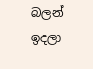බලන් ඉදලා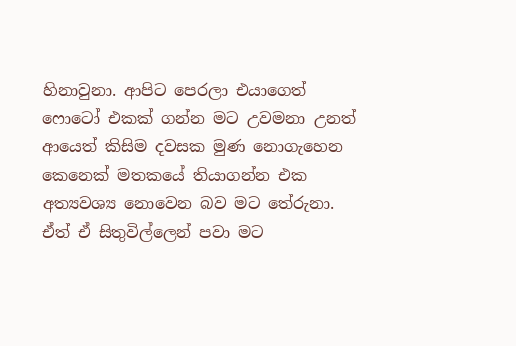හිනාවුනා. ආපිට පෙරලා එයාගෙත් ෆොටෝ එකක් ගන්න මට උවමනා උනත් ආයෙත් කිසිම දවසක මුණ නොගැහෙන කෙනෙක් මතකයේ තියාගන්න එක අත්‍යවශ්‍ය නොවෙන බව මට තේරුනා. ඒත් ඒ සිතුවිල්ලෙන් පවා මට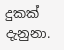දුකක් දැනුනා.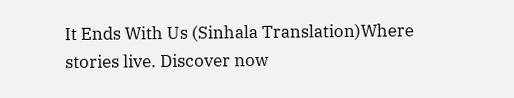It Ends With Us (Sinhala Translation)Where stories live. Discover now